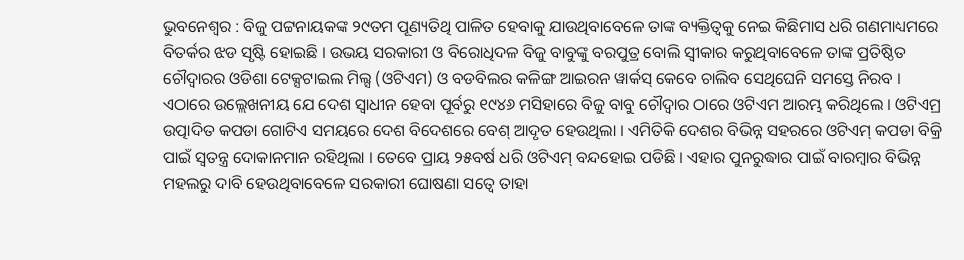ଭୁବନେଶ୍ୱର : ବିଜୁ ପଟ୍ଟନାୟକଙ୍କ ୨୯ତମ ପୂଣ୍ୟତିଥି ପାଳିତ ହେବାକୁ ଯାଉଥିବାବେଳେ ତାଙ୍କ ବ୍ୟକ୍ତିତ୍ୱକୁ ନେଇ କିଛିମାସ ଧରି ଗଣମାଧ୍ୟମରେ ବିତର୍କର ଝଡ ସୃଷ୍ଟି ହୋଇଛି । ଉଭୟ ସରକାରୀ ଓ ବିରୋଧିଦଳ ବିଜୁ ବାବୁଙ୍କୁ ବରପୁତ୍ର ବୋଲି ସ୍ୱୀକାର କରୁଥିବାବେଳେ ତାଙ୍କ ପ୍ରତିଷ୍ଠିତ ଚୌଦ୍ୱାରର ଓଡିଶା ଟେକ୍ସଟାଇଲ ମିଲ୍ସ (ଓଟିଏମ) ଓ ବଡବିଲର କଳିଙ୍ଗ ଆଇରନ ୱାର୍କସ୍ କେବେ ଚାଲିବ ସେଥିଘେନି ସମସ୍ତେ ନିରବ ।
ଏଠାରେ ଉଲ୍ଲେଖନୀୟ ଯେ ଦେଶ ସ୍ୱାଧୀନ ହେବା ପୂର୍ବରୁ ୧୯୪୬ ମସିହାରେ ବିଜୁ ବାବୁ ଚୌଦ୍ୱାର ଠାରେ ଓଟିଏମ ଆରମ୍ଭ କରିଥିଲେ । ଓଟିଏମ୍ର ଉତ୍ପାଦିତ କପଡା ଗୋଟିଏ ସମୟରେ ଦେଶ ବିଦେଶରେ ବେଶ୍ ଆଦୃତ ହେଉଥିଲା । ଏମିତିକି ଦେଶର ବିଭିନ୍ନ ସହରରେ ଓଟିଏମ୍ କପଡା ବିକ୍ରି ପାଇଁ ସ୍ୱତନ୍ତ୍ର ଦୋକାନମାନ ରହିଥିଲା । ତେବେ ପ୍ରାୟ ୨୫ବର୍ଷ ଧରି ଓଟିଏମ୍ ବନ୍ଦହୋଇ ପଡିଛି । ଏହାର ପୁନରୁଦ୍ଧାର ପାଇଁ ବାରମ୍ବାର ବିଭିନ୍ନ ମହଲରୁ ଦାବି ହେଉଥିବାବେଳେ ସରକାରୀ ଘୋଷଣା ସତ୍ୱେ ତାହା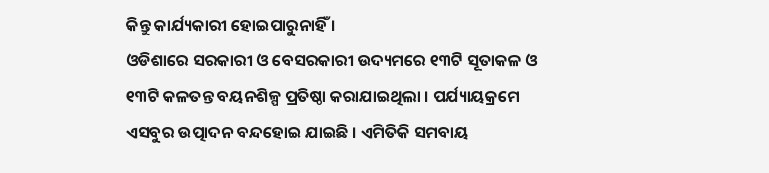କିନ୍ତୁ କାର୍ଯ୍ୟକାରୀ ହୋଇପାରୁନାହିଁ ।
ଓଡିଶାରେ ସରକାରୀ ଓ ବେସରକାରୀ ଉଦ୍ୟମରେ ୧୩ଟି ସୂତାକଳ ଓ ୧୩ଟି କଳତନ୍ତ ବୟନଶିଳ୍ପ ପ୍ରତିଷ୍ଠା କରାଯାଇଥିଲା । ପର୍ଯ୍ୟାୟକ୍ରମେ ଏସବୁର ଉତ୍ପାଦନ ବନ୍ଦହୋଇ ଯାଇଛି । ଏମିତିକି ସମବାୟ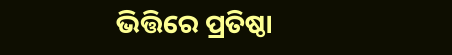ଭିତ୍ତିରେ ପ୍ରତିଷ୍ଠା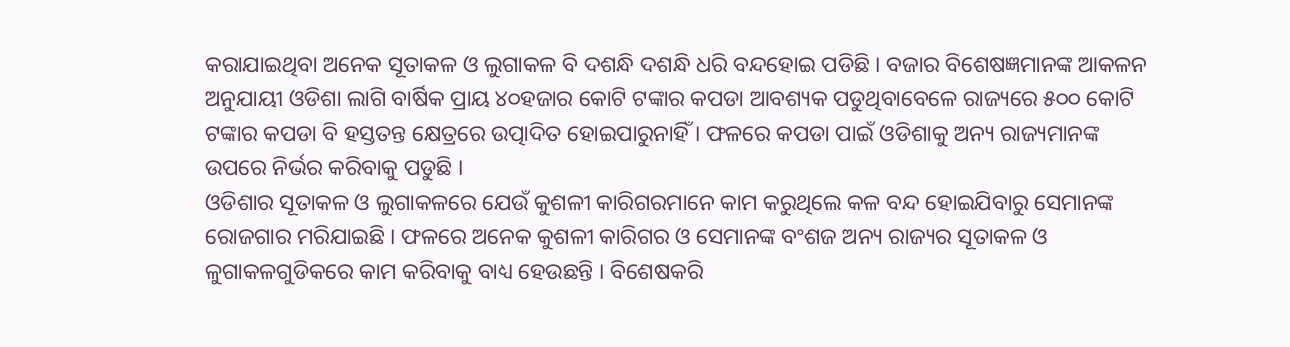କରାଯାଇଥିବା ଅନେକ ସୂତାକଳ ଓ ଲୁଗାକଳ ବି ଦଶନ୍ଧି ଦଶନ୍ଧି ଧରି ବନ୍ଦହୋଇ ପଡିଛି । ବଜାର ବିଶେଷଜ୍ଞମାନଙ୍କ ଆକଳନ ଅନୁଯାୟୀ ଓଡିଶା ଲାଗି ବାର୍ଷିକ ପ୍ରାୟ ୪୦ହଜାର କୋଟି ଟଙ୍କାର କପଡା ଆବଶ୍ୟକ ପଡୁଥିବାବେଳେ ରାଜ୍ୟରେ ୫୦୦ କୋଟି ଟଙ୍କାର କପଡା ବି ହସ୍ତତନ୍ତ କ୍ଷେତ୍ରରେ ଉତ୍ପାଦିତ ହୋଇପାରୁନାହିଁ । ଫଳରେ କପଡା ପାଇଁ ଓଡିଶାକୁ ଅନ୍ୟ ରାଜ୍ୟମାନଙ୍କ ଉପରେ ନିର୍ଭର କରିବାକୁ ପଡୁଛି ।
ଓଡିଶାର ସୂତାକଳ ଓ ଲୁଗାକଳରେ ଯେଉଁ କୁଶଳୀ କାରିଗରମାନେ କାମ କରୁଥିଲେ କଳ ବନ୍ଦ ହୋଇଯିବାରୁ ସେମାନଙ୍କ ରୋଜଗାର ମରିଯାଇଛି । ଫଳରେ ଅନେକ କୁଶଳୀ କାରିଗର ଓ ସେମାନଙ୍କ ବଂଶଜ ଅନ୍ୟ ରାଜ୍ୟର ସୂତାକଳ ଓ ଳୁଗାକଳଗୁଡିକରେ କାମ କରିବାକୁ ବାଧ୍ୟ ହେଉଛନ୍ତି । ବିଶେଷକରି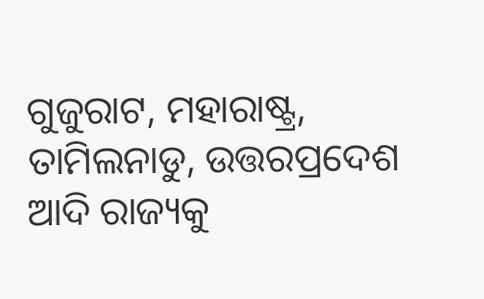ଗୁଜୁରାଟ, ମହାରାଷ୍ଟ୍ର, ତାମିଲନାଡୁ, ଉତ୍ତରପ୍ରଦେଶ ଆଦି ରାଜ୍ୟକୁ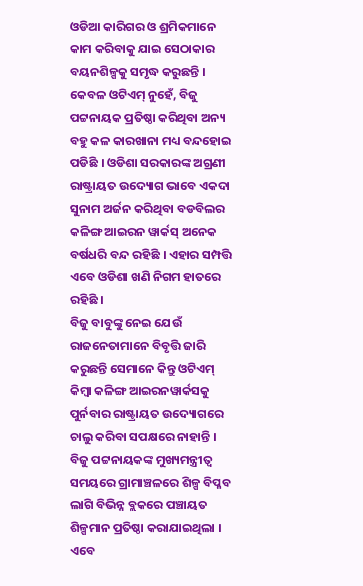ଓଡିଆ କାରିଗର ଓ ଶ୍ରମିକମାନେ କାମ କରିବାକୁ ଯାଇ ସେଠାକାର ବୟନଶିଳ୍ପକୁ ସମୃଦ୍ଧ କରୁଛନ୍ତି ।
କେବଳ ଓଟିଏମ୍ ନୁହେଁ, ବିଜୁ ପଟ୍ଟନାୟକ ପ୍ରତିଷ୍ଠା କରିଥିବା ଅନ୍ୟ ବହୁ କଳ କାରଖାନା ମଧ୍ୟ ବନ୍ଦହୋଇ ପଡିଛି । ଓଡିଶା ସରକାରଙ୍କ ଅଗ୍ରଣୀ ରାଷ୍ଟ୍ରାୟତ ଉଦ୍ୟୋଗ ଭାବେ ଏକଦା ସୁନାମ ଅର୍ଜନ କରିଥିବା ବଡବିଲର କଳିଙ୍ଗ ଆଇରନ ୱାର୍କସ୍ ଅନେକ ବର୍ଷଧରି ବନ୍ଦ ରହିଛି । ଏହାର ସମ୍ପତ୍ତି ଏବେ ଓଡିଶା ଖଣି ନିଗମ ହାତରେ ରହିଛି ।
ବିଜୁ ବାବୁଙ୍କୁ ନେଇ ଯେଉଁ ରାଜନେତାମାନେ ବିବୃତ୍ତି ଜାରି କରୁଛନ୍ତି ସେମାନେ କିନ୍ତୁ ଓଟିଏମ୍ କିମ୍ବା କଳିଙ୍ଗ ଆଇରନୱାର୍କସକୁ ପୁର୍ନବାର ରାଷ୍ଟ୍ରାୟତ ଉଦ୍ୟୋଗରେ ଚାଲୁ କରିବା ସପକ୍ଷରେ ନାହାନ୍ତି । ବିଜୁ ପଟ୍ଟନାୟକଙ୍କ ମୁଖ୍ୟମନ୍ତ୍ରୀତ୍ୱ ସମୟରେ ଗ୍ରାମାଞ୍ଚଳରେ ଶିଳ୍ପ ବିପ୍ଳବ ଲାଗି ବିଭିନ୍ନ ବ୍ଲକରେ ପଞ୍ଚାୟତ ଶିଳ୍ପମାନ ପ୍ରତିଷ୍ଠା କରାଯାଇଥିଲା । ଏବେ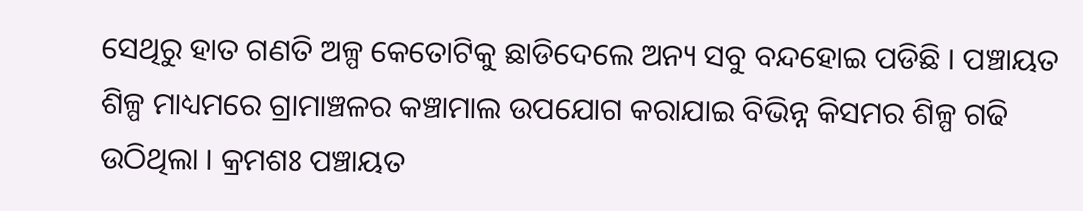ସେଥିରୁ ହାତ ଗଣତି ଅଳ୍ପ କେତୋଟିକୁ ଛାଡିଦେଲେ ଅନ୍ୟ ସବୁ ବନ୍ଦହୋଇ ପଡିଛି । ପଞ୍ଚାୟତ ଶିଳ୍ପ ମାଧ୍ୟମରେ ଗ୍ରାମାଞ୍ଚଳର କଞ୍ଚାମାଲ ଉପଯୋଗ କରାଯାଇ ବିଭିନ୍ନ କିସମର ଶିଳ୍ପ ଗଢି ଉଠିଥିଲା । କ୍ରମଶଃ ପଞ୍ଚାୟତ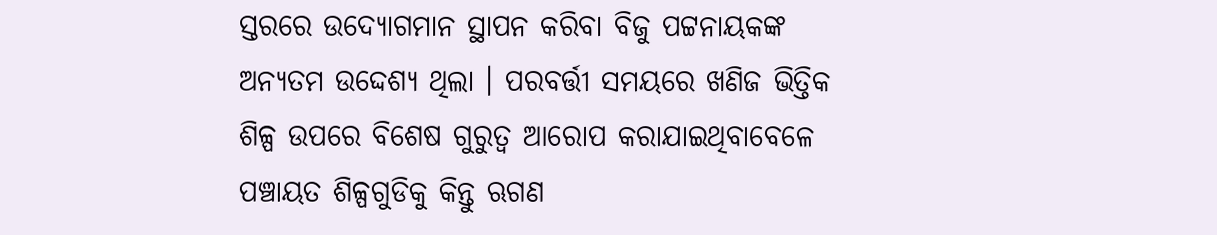ସ୍ତରରେ ଉଦ୍ୟୋଗମାନ ସ୍ଥାପନ କରିବା ବିଜୁ ପଟ୍ଟନାୟକଙ୍କ ଅନ୍ୟତମ ଉଦ୍ଦେଶ୍ୟ ଥିଲା । ପରବର୍ତ୍ତୀ ସମୟରେ ଖଣିଜ ଭିତ୍ତିକ ଶିଳ୍ପ ଉପରେ ବିଶେଷ ଗୁରୁତ୍ୱ ଆରୋପ କରାଯାଇଥିବାବେଳେ ପଞ୍ଚାୟତ ଶିଳ୍ପଗୁଡିକୁ କିନ୍ତୁ ଋଗଣ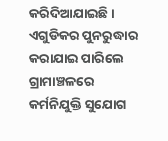କରିଦିଆଯାଇଛି । ଏଗୁଡିକର ପୁନରୁଦ୍ଧାର କରାଯାଇ ପାରିଲେ ଗ୍ରାମାଞ୍ଚଳରେ କର୍ମନିଯୁକ୍ତି ସୁଯୋଗ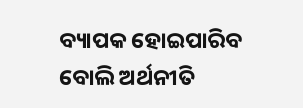ବ୍ୟାପକ ହୋଇପାରିବ ବୋଲି ଅର୍ଥନୀତି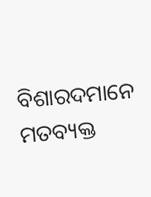ବିଶାରଦମାନେ ମତବ୍ୟକ୍ତ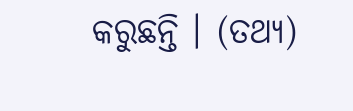କରୁଛନ୍ତି । (ତଥ୍ୟ)